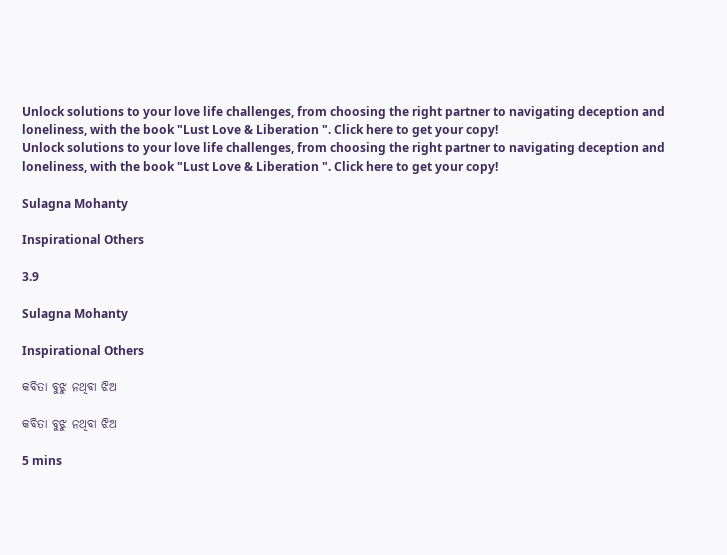Unlock solutions to your love life challenges, from choosing the right partner to navigating deception and loneliness, with the book "Lust Love & Liberation ". Click here to get your copy!
Unlock solutions to your love life challenges, from choosing the right partner to navigating deception and loneliness, with the book "Lust Love & Liberation ". Click here to get your copy!

Sulagna Mohanty

Inspirational Others

3.9

Sulagna Mohanty

Inspirational Others

କବିତା ବୁଝୁ ନଥିବା ଝିଅ

କବିତା ବୁଝୁ ନଥିବା ଝିଅ

5 mins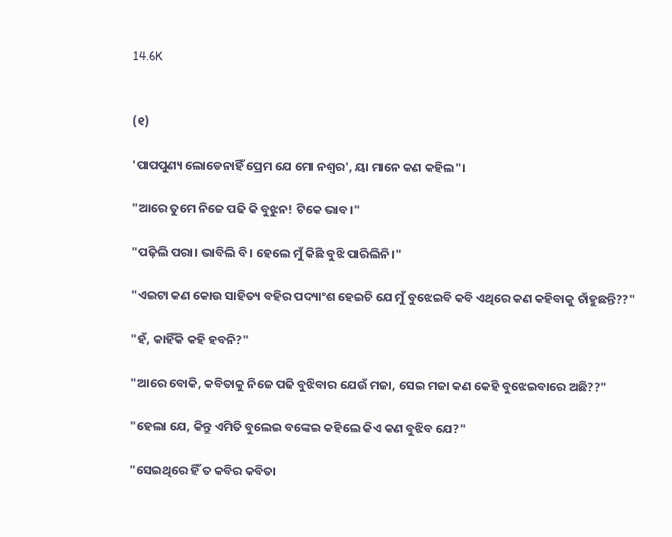14.6K


(୧)

'ପାପପୁଣ୍ୟ ଲୋଡେନାହିଁ ପ୍ରେମ ଯେ ମୋ ନଶ୍ଵର', ୟା ମାନେ କଣ କହିଲ"।

"ଆରେ ତୁମେ ନିଜେ ପଢି କି ବୁଝୁନ! ଟିକେ ଭାବ।"

"ପଢ଼ିଲି ପରା। ଭାବିଲି ବି। ହେଲେ ମୁଁ କିଛି ବୁଝି ପାରିଲିନି।"

"ଏଇଟା କଣ କୋଉ ସାହିତ୍ୟ ବହିର ପଦ୍ୟାଂଶ ହେଇଚି ଯେ ମୁଁ ବୁଝେଇବି କବି ଏଥିରେ କଣ କହିବାକୁ ଚାଁହୁଛନ୍ତି??"

"ହଁ, କାହିଁକି କହି ହବନି?"

"ଆରେ ବୋକି, କବିତାକୁ ନିଜେ ପଢି ବୁଝିବାର ଯେଉଁ ମଜା, ସେଇ ମଜା କଣ କେହି ବୁଝେଇବାରେ ଅଛି??"

"ହେଲା ଯେ, କିନ୍ତୁ ଏମିତି ବୁଲେଇ ବଙ୍କେଇ କହିଲେ କିଏ କଣ ବୁଝିବ ଯେ?"

"ସେଇଥିରେ ହିଁ ତ କବିର କବିତା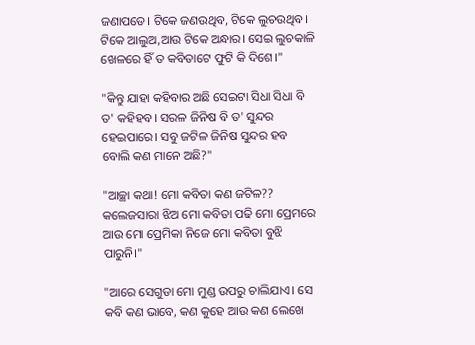ଜଣାପଡେ। ଟିକେ ଜଣଉଥିବ, ଟିକେ ଲୁଚଉଥିବ। ଟିକେ ଆଲୁଅ,ଆଉ ଟିକେ ଅନ୍ଧାର। ସେଇ ଲୁଚକାଳି ଖେଳରେ ହିଁ ତ କବିତାଟେ ଫୁଟି କି ଦିଶେ।"

"କିନ୍ତୁ ଯାହା କହିବାର ଅଛି ସେଇଟା ସିଧା ସିଧା ବି ତ' କହିହବ। ସରଳ ଜିନିଷ ବି ତ' ସୁନ୍ଦର ହେଇପାରେ। ସବୁ ଜଟିଳ ଜିନିଷ ସୁନ୍ଦର ହବ ବୋଲି କଣ ମାନେ ଅଛି?"

"ଆଚ୍ଛା କଥା! ମୋ କବିତା କଣ ଜଟିଳ?? କଲେଜସାରା ଝିଅ ମୋ କବିତା ପଢି ମୋ ପ୍ରେମରେ ଆଉ ମୋ ପ୍ରେମିକା ନିଜେ ମୋ କବିତା ବୁଝି ପାରୁନି।"

"ଆରେ ସେଗୁଡା ମୋ ମୁଣ୍ଡ ଉପରୁ ଚାଲିଯାଏ। ସେ କବି କଣ ଭାବେ, କଣ କୁହେ ଆଉ କଣ ଲେଖେ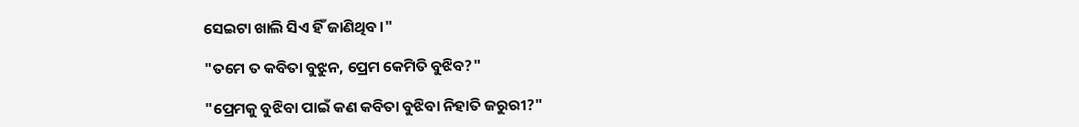ସେଇଟା ଖାଲି ସିଏ ହିଁ ଜାଣିଥିବ।"

"ତମେ ତ କବିତା ବୁଝୁନ, ପ୍ରେମ କେମିତି ବୁଝିବ?"

"ପ୍ରେମକୁ ବୁଝିବା ପାଇଁ କଣ କବିତା ବୁଝିବା ନିହାତି ଜରୁରୀ?"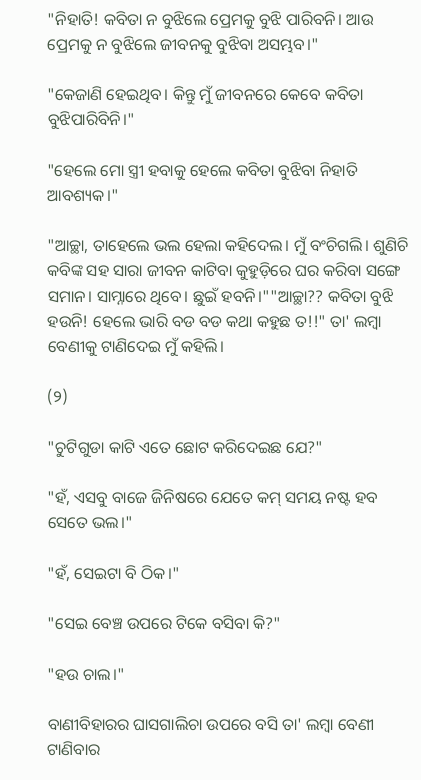"ନିହାତି! କବିତା ନ ବୁଝିଲେ ପ୍ରେମକୁ ବୁଝି ପାରିବନି। ଆଉ ପ୍ରେମକୁ ନ ବୁଝିଲେ ଜୀବନକୁ ବୁଝିବା ଅସମ୍ଭବ।"

"କେଜାଣି ହେଇଥିବ। କିନ୍ତୁ ମୁଁ ଜୀବନରେ କେବେ କବିତା ବୁଝିପାରିବିନି।"

"ହେଲେ ମୋ ସ୍ତ୍ରୀ ହବାକୁ ହେଲେ କବିତା ବୁଝିବା ନିହାତି ଆବଶ୍ୟକ।"

"ଆଚ୍ଛା, ତାହେଲେ ଭଲ ହେଲା କହିଦେଲ। ମୁଁ ବଂଚିଗଲି। ଶୁଣିଚି କବିଙ୍କ ସହ ସାରା ଜୀବନ କାଟିବା କୁହୁଡ଼ିରେ ଘର କରିବା ସଙ୍ଗେ ସମାନ। ସାମ୍ନାରେ ଥିବେ। ଛୁଇଁ ହବନି।""ଆଚ୍ଛା?? କବିତା ବୁଝି ହଉନି! ହେଲେ ଭାରି ବଡ ବଡ କଥା କହୁଛ ତ!!" ତା' ଲମ୍ବା ବେଣୀକୁ ଟାଣିଦେଇ ମୁଁ କହିଲି।

(୨)

"ଚୁଟିଗୁଡା କାଟି ଏତେ ଛୋଟ କରିଦେଇଛ ଯେ?"

"ହଁ, ଏସବୁ ବାଜେ ଜିନିଷରେ ଯେତେ କମ୍ ସମୟ ନଷ୍ଟ ହବ ସେତେ ଭଲ।"

"ହଁ, ସେଇଟା ବି ଠିକ।"

"ସେଇ ବେଞ୍ଚ ଉପରେ ଟିକେ ବସିବା କି?"

"ହଉ ଚାଲ।"

ବାଣୀବିହାରର ଘାସଗାଲିଚା ଉପରେ ବସି ତା' ଲମ୍ବା ବେଣୀ ଟାଣିବାର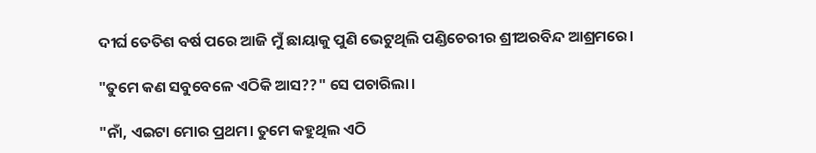ଦୀର୍ଘ ତେତିଶ ବର୍ଷ ପରେ ଆଜି ମୁଁ ଛାୟାକୁ ପୁଣି ଭେଟୁଥିଲି ପଣ୍ଡିଚେରୀର ଶ୍ରୀଅରବିନ୍ଦ ଆଶ୍ରମରେ।

"ତୁମେ କଣ ସବୁବେଳେ ଏଠିକି ଆସ??" ସେ ପଚାରିଲା।

"ନାଁ, ଏଇଟା ମୋର ପ୍ରଥମ। ତୁମେ କହୁଥିଲ ଏଠି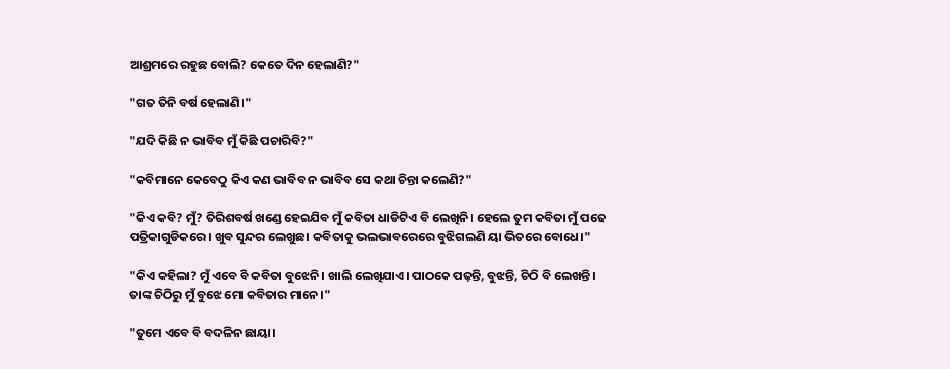ଆଶ୍ରମରେ ରହୁଛ ବୋଲି? କେତେ ଦିନ ହେଲାଣି?"

"ଗତ ତିନି ବର୍ଷ ହେଲାଣି।"

"ଯଦି କିଛି ନ ଭାବିବ ମୁଁ କିଛି ପଚାରିବି?"

"କବିମାନେ କେବେଠୁ କିଏ କଣ ଭାବିବ ନ ଭାବିବ ସେ କଥା ଚିନ୍ତା କଲେଣି?"

"କିଏ କବି? ମୁଁ? ତିରିଶବର୍ଷ ଖଣ୍ଡେ ହେଇଯିବ ମୁଁ କବିତା ଧାଡିଟିଏ ବି ଲେଖିନି। ହେଲେ ତୁମ କବିତା ମୁଁ ପଢେ ପତ୍ରିକାଗୁଡିକରେ। ଖୁବ ସୁନ୍ଦର ଲେଖୁଛ। କବିତାକୁ ଭଲଭାବରେରେ ବୁଝିଗଲଣି ୟା ଭିତରେ ବୋଧେ।"

"କିଏ କହିଲା? ମୁଁ ଏବେ ବି କବିତା ବୁଝେନି। ଖାଲି ଲେଖିଯାଏ। ପାଠକେ ପଢ଼ନ୍ତି, ବୁଝନ୍ତି, ଚିଠି ବି ଲେଖନ୍ତି। ତାଙ୍କ ଚିଠିରୁ ମୁଁ ବୁଝେ ମୋ କବିତାର ମାନେ।"

"ତୁମେ ଏବେ ବି ବଦଳିନ ଛାୟା।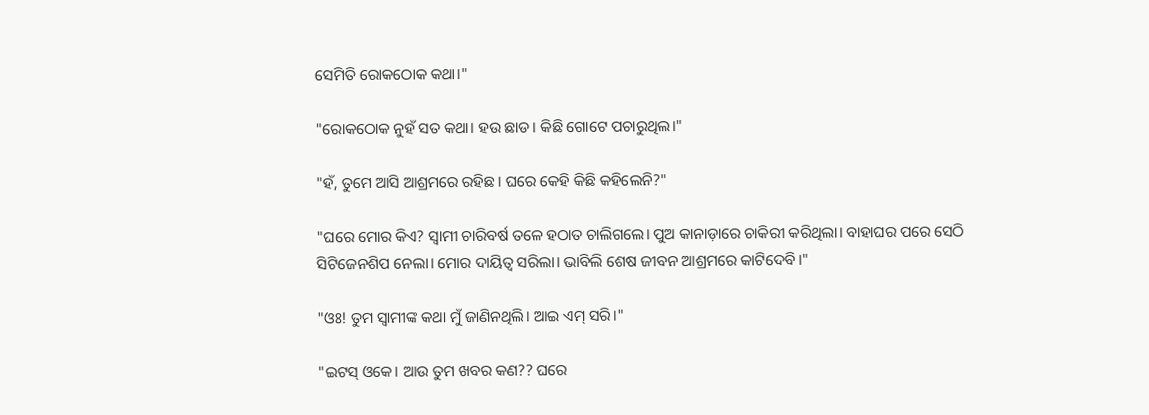ସେମିତି ରୋକଠୋକ କଥା।"

"ରୋକଠୋକ ନୁହଁ ସତ କଥା। ହଉ ଛାଡ। କିଛି ଗୋଟେ ପଚାରୁଥିଲ।"

"ହଁ, ତୁମେ ଆସି ଆଶ୍ରମରେ ରହିଛ। ଘରେ କେହି କିଛି କହିଲେନି?"

"ଘରେ ମୋର କିଏ? ସ୍ୱାମୀ ଚାରିବର୍ଷ ତଳେ ହଠାତ ଚାଲିଗଲେ। ପୁଅ କାନାଡ଼ାରେ ଚାକିରୀ କରିଥିଲା। ବାହାଘର ପରେ ସେଠି ସିଟିଜେନଶିପ ନେଲା। ମୋର ଦାୟିତ୍ୱ ସରିଲା। ଭାବିଲି ଶେଷ ଜୀବନ ଆଶ୍ରମରେ କାଟିଦେବି।"

"ଓଃ! ତୁମ ସ୍ୱାମୀଙ୍କ କଥା ମୁଁ ଜାଣିନଥିଲି। ଆଇ ଏମ୍ ସରି।"

"ଇଟସ୍ ଓକେ। ଆଉ ତୁମ ଖବର କଣ?? ଘରେ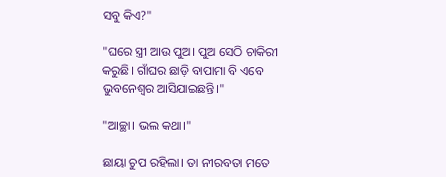ସବୁ କିଏ?"

"ଘରେ ସ୍ତ୍ରୀ ଆଉ ପୁଅ। ପୁଅ ସେଠି ଚାକିରୀ କରୁଛି। ଗାଁଘର ଛାଡ଼ି ବାପାମା ବି ଏବେ ଭୁବନେଶ୍ୱର ଆସିଯାଇଛନ୍ତି।"

"ଆଚ୍ଛା। ଭଲ କଥା।"

ଛାୟା ଚୁପ ରହିଲା। ତା ନୀରବତା ମତେ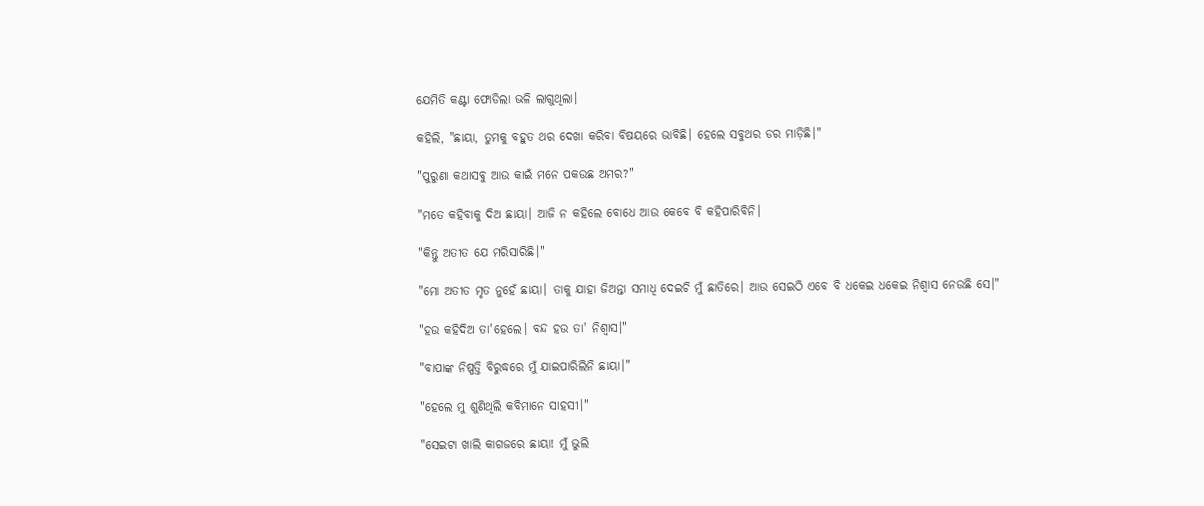ଯେମିତି କଣ୍ଟା ଫୋଡିଲା ଭଳି ଲାଗୁଥିଲା।

କହିଲି, "ଛାୟା, ତୁମକୁ ବହୁତ ଥର ଦେଖା କରିବା ବିଷୟରେ ଭାବିଛି। ହେଲେ ସବୁଥର ଡର ମାଡ଼ିଛି।"

"ପୁରୁଣା କଥାସବୁ ଆଉ କାଇଁ ମନେ ପକଉଛ ଅମର?"

"ମତେ କହିବାକୁ ଦିଅ ଛାୟା। ଆଜି ନ କହିଲେ ବୋଧେ ଆଉ କେବେ ବି କହିପାରିବିନି।

"କିନ୍ତୁ ଅତୀତ ଯେ ମରିସାରିଛି।"

"ମୋ ଅତୀତ ମୃତ ନୁହେଁ ଛାୟା। ତାକୁ ଯାହା ଜିଅନ୍ତା ସମାଧି ଦେଇଚି ମୁଁ ଛାତିରେ। ଆଉ ସେଇଠି ଏବେ ବି ଧକେଇ ଧକେଇ ନିଶ୍ୱାସ ନେଉଛି ସେ।"

"ହଉ କହିଦିଅ ତା'ହେଲେ। ବନ୍ଦ ହଉ ତା' ନିଶ୍ୱାସ।"

"ବାପାଙ୍କ ନିଷ୍ପତ୍ତି ବିରୁଦ୍ଧରେ ମୁଁ ଯାଇପାରିଲିନି ଛାୟା।"

"ହେଲେ ମୁ ଶୁଣିଥିଲି କବିମାନେ ସାହସୀ।"

"ସେଇଟା ଖାଲି କାଗଜରେ ଛାୟା! ମୁଁ ଭୁଲି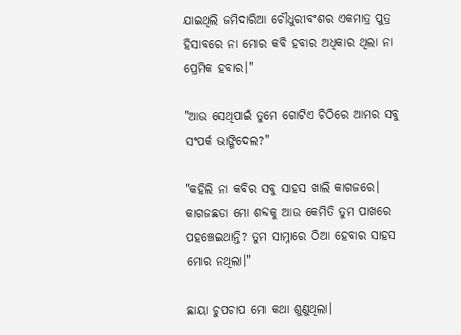ଯାଇଥିଲି ଜମିଦାରିଆ ଚୌଧୁରୀବଂଶର ଏକମାତ୍ର ପୁତ୍ର ହିସାବରେ ନା ମୋର କବି ହବାର ଅଧିକାର ଥିଲା ନା ପ୍ରେମିକ ହବାର।"

"ଆଉ ସେଥିପାଇଁ ତୁମେ ଗୋଟିଏ ଚିଠିରେ ଆମର ସବୁ ସଂପର୍କ ଭାଙ୍ଗିଦେଲ?"

"କହିଲି ନା କବିର ସବୁ ସାହସ ଖାଲି କାଗଜରେ। କାଗଜଛଡା ମୋ ଶବ୍ଦକୁ ଆଉ କେମିତି ତୁମ ପାଖରେ ପହଞ୍ଚେଇଥାନ୍ତି? ତୁମ ସାମ୍ନାରେ ଠିଆ ହେବାର ସାହସ ମୋର ନଥିଲା।"

ଛାୟା ଚୁପଚାପ ମୋ କଥା ଶୁଣୁଥିଲା।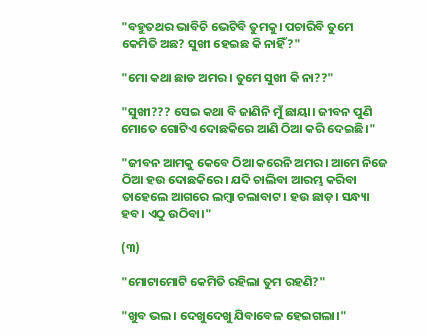"ବହୁତଥର ଭାବିଚି ଭେଟିବି ତୁମକୁ। ପଚାରିବି ତୁମେ କେମିତି ଅଛ? ସୁଖୀ ହେଇଛ କି ନାହିଁ?"

"ମୋ କଥା ଛାଡ ଅମର। ତୁମେ ସୁଖୀ କି ନା??"

"ସୁଖୀ??? ସେଇ କଥା ବି ଜାଣିନି ମୁଁ ଛାୟା। ଜୀବନ ପୁଣି ମୋତେ ଗୋଟିଏ ଦୋଛକିରେ ଆଣି ଠିଆ କରି ଦେଇଛି।"

"ଜୀବନ ଆମକୁ କେବେ ଠିଆ କରେନି ଅମର। ଆମେ ନିଜେ ଠିଆ ହଉ ଦୋଛକିରେ। ଯଦି ଚାଲିବା ଆରମ୍ଭ କରିବା ତାହେଲେ ଆଗରେ ଲମ୍ବା ଚଲାବାଟ। ହଉ ଛାଡ଼। ସନ୍ଧ୍ୟା ହବ। ଏଠୁ ଉଠିବା।"

(୩)

"ମୋଟାମୋଟି କେମିତି ରହିଲା ତୁମ ରହଣି?"

"ଖୁବ ଭଲ। ଦେଖୁଦେଖୁ ଯିବାବେଳ ହେଇଗଲା।"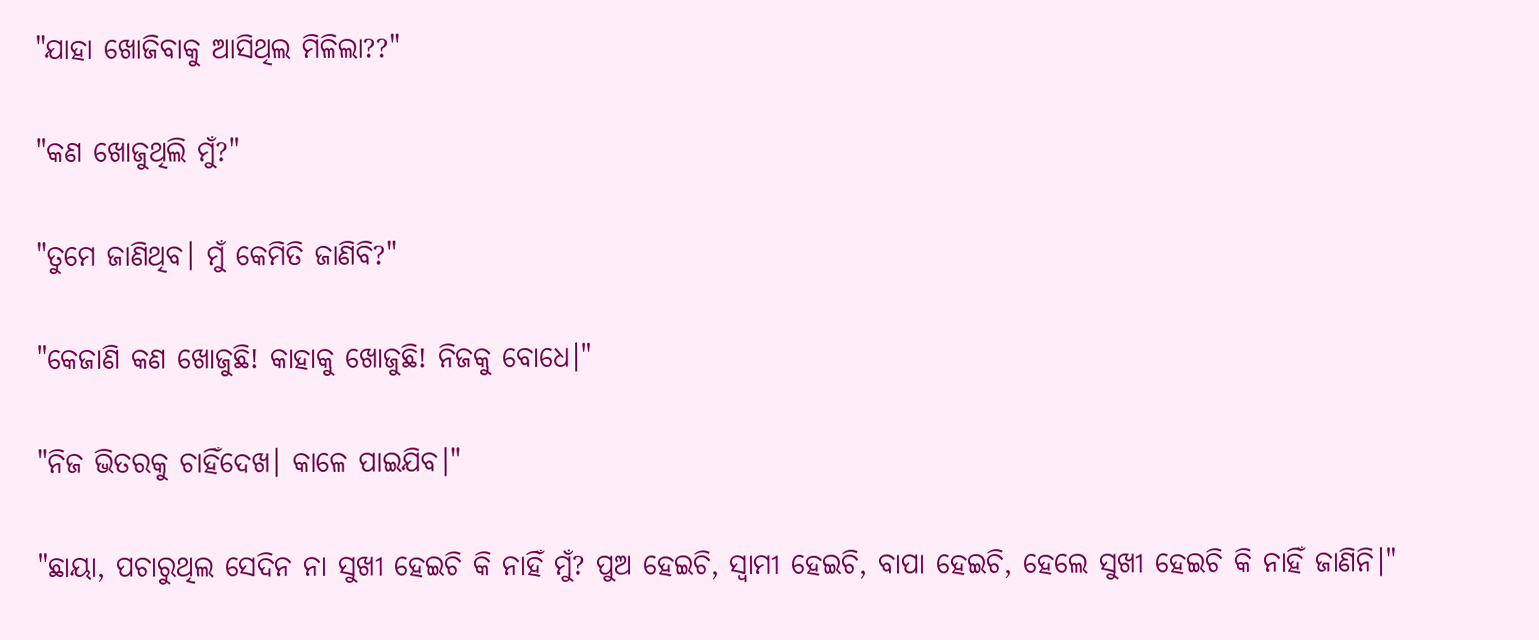"ଯାହା ଖୋଜିବାକୁ ଆସିଥିଲ ମିଳିଲା??"

"କଣ ଖୋଜୁଥିଲି ମୁଁ?"

"ତୁମେ ଜାଣିଥିବ। ମୁଁ କେମିତି ଜାଣିବି?"

"କେଜାଣି କଣ ଖୋଜୁଛି! କାହାକୁ ଖୋଜୁଛି! ନିଜକୁ ବୋଧେ।"

"ନିଜ ଭିତରକୁ ଚାହିଁଦେଖ। କାଳେ ପାଇଯିବ।"

"ଛାୟା, ପଚାରୁଥିଲ ସେଦିନ ନା ସୁଖୀ ହେଇଚି କି ନାହିଁ ମୁଁ? ପୁଅ ହେଇଚି, ସ୍ୱାମୀ ହେଇଚି, ବାପା ହେଇଚି, ହେଲେ ସୁଖୀ ହେଇଚି କି ନାହିଁ ଜାଣିନି।"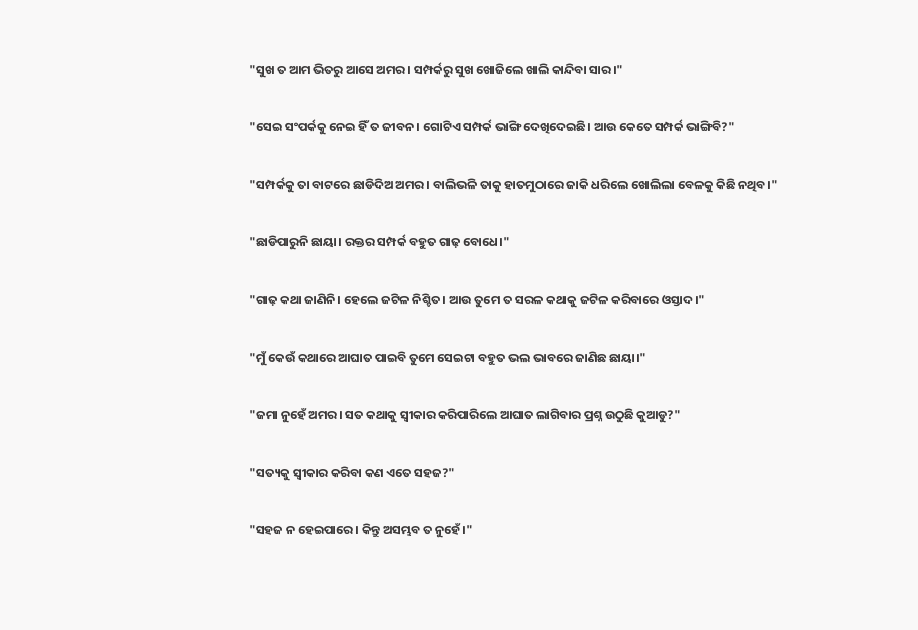"ସୁଖ ତ ଆମ ଭିତରୁ ଆସେ ଅମର। ସମ୍ପର୍କରୁ ସୁଖ ଖୋଜିଲେ ଖାଲି କାନ୍ଦିବା ସାର।"

"ସେଇ ସଂପର୍କକୁ ନେଇ ହିଁ ତ ଜୀବନ। ଗୋଟିଏ ସମ୍ପର୍କ ଭାଙ୍ଗି ଦେଖିଦେଇଛି। ଆଉ କେତେ ସମ୍ପର୍କ ଭାଙ୍ଗିବି?"

"ସମ୍ପର୍କକୁ ତା ବାଟରେ ଛାଡିଦିଅ ଅମର। ବାଲିଭଳି ତାକୁ ହାତମୁଠାରେ ଜାକି ଧରିଲେ ଖୋଲିଲା ବେଳକୁ କିଛି ନଥିବ।"

"ଛାଡିପାରୁନି ଛାୟା। ରକ୍ତର ସମ୍ପର୍କ ବହୁତ ଗାଢ଼ ବୋଧେ।"

"ଗାଢ଼ କଥା ଜାଣିନି। ହେଲେ ଜଟିଳ ନିଶ୍ଚିତ। ଆଉ ତୁମେ ତ ସରଳ କଥାକୁ ଜଟିଳ କରିବାରେ ଓସ୍ତାଦ।"

"ମୁଁ କେଉଁ କଥାରେ ଆଘାତ ପାଇବି ତୁମେ ସେଇଟା ବହୁତ ଭଲ ଭାବରେ ଜାଣିଛ ଛାୟା।"

"ଜମା ନୁହେଁ ଅମର। ସତ କଥାକୁ ସ୍ୱୀକାର କରିପାରିଲେ ଆଘାତ ଲାଗିବାର ପ୍ରଶ୍ନ ଉଠୁଛି କୁଆଡୁ?"

"ସତ୍ୟକୁ ସ୍ୱୀକାର କରିବା କଣ ଏତେ ସହଜ?"

"ସହଜ ନ ହେଇପାରେ। କିନ୍ତୁ ଅସମ୍ଭବ ତ ନୁହେଁ।"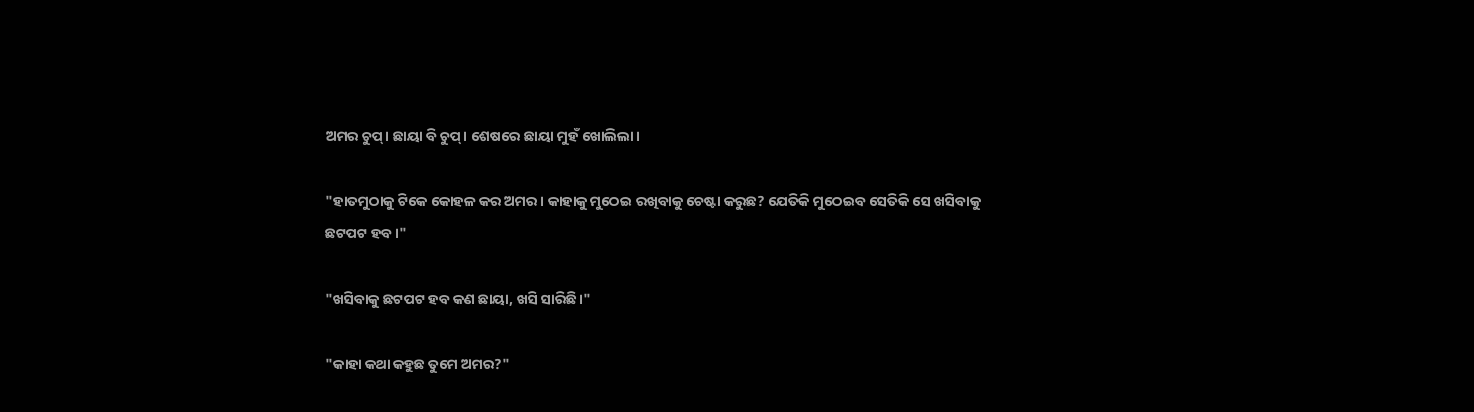ଅମର ଚୁପ୍। ଛାୟା ବି ଚୁପ୍। ଶେଷରେ ଛାୟା ମୁହଁ ଖୋଲିଲା।

"ହାତମୁଠାକୁ ଟିକେ କୋହଳ କର ଅମର। କାହାକୁ ମୁଠେଇ ରଖିବାକୁ ଚେଷ୍ଟା କରୁଛ? ଯେତିକି ମୁଠେଇବ ସେତିକି ସେ ଖସିବାକୁ ଛଟପଟ ହବ।"

"ଖସିବାକୁ ଛଟପଟ ହବ କଣ ଛାୟା, ଖସି ସାରିଛି।"

"କାହା କଥା କହୁଛ ତୁମେ ଅମର?"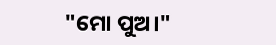"ମୋ ପୁଅ।"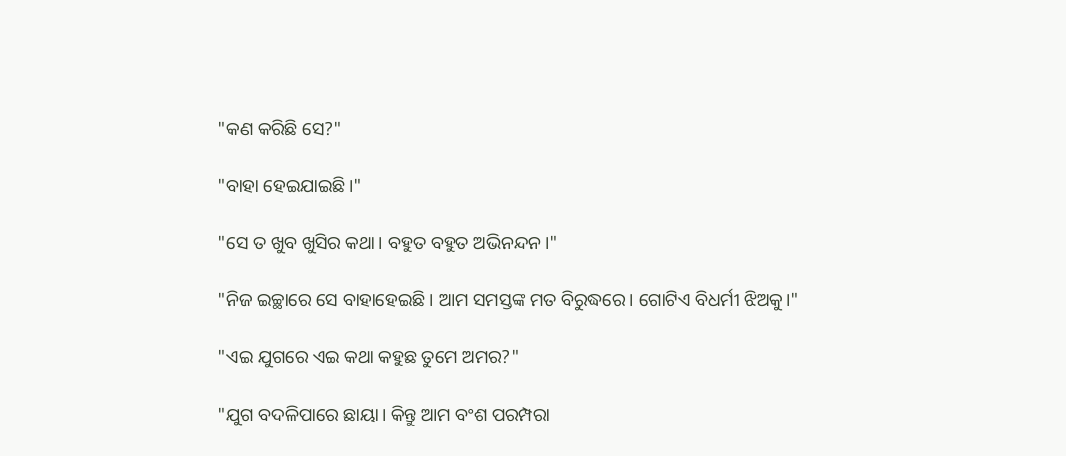"କଣ କରିଛି ସେ?"

"ବାହା ହେଇଯାଇଛି।"

"ସେ ତ ଖୁବ ଖୁସିର କଥା। ବହୁତ ବହୁତ ଅଭିନନ୍ଦନ।"

"ନିଜ ଇଚ୍ଛାରେ ସେ ବାହାହେଇଛି। ଆମ ସମସ୍ତଙ୍କ ମତ ବିରୁଦ୍ଧରେ। ଗୋଟିଏ ବିଧର୍ମୀ ଝିଅକୁ।"

"ଏଇ ଯୁଗରେ ଏଇ କଥା କହୁଛ ତୁମେ ଅମର?"

"ଯୁଗ ବଦଳିପାରେ ଛାୟା। କିନ୍ତୁ ଆମ ବଂଶ ପରମ୍ପରା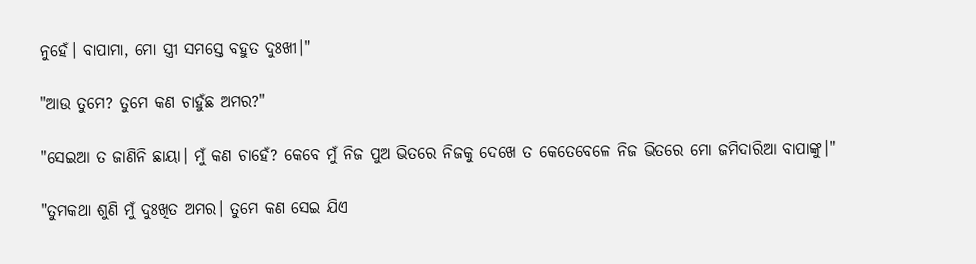ନୁହେଁ। ବାପାମା, ମୋ ସ୍ତ୍ରୀ ସମସ୍ତେ ବହୁତ ଦୁଃଖୀ।"

"ଆଉ ତୁମେ? ତୁମେ କଣ ଚାହୁଁଛ ଅମର?"

"ସେଇଆ ତ ଜାଣିନି ଛାୟା। ମୁଁ କଣ ଚାହେଁ? କେବେ ମୁଁ ନିଜ ପୁଅ ଭିତରେ ନିଜକୁ ଦେଖେ ତ କେତେବେଳେ ନିଜ ଭିତରେ ମୋ ଜମିଦାରିଆ ବାପାଙ୍କୁ।"

"ତୁମକଥା ଶୁଣି ମୁଁ ଦୁଃଖିତ ଅମର। ତୁମେ କଣ ସେଇ ଯିଏ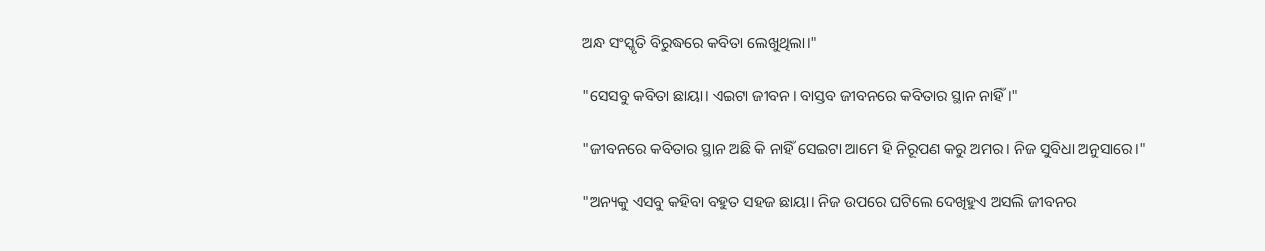ଅନ୍ଧ ସଂସ୍କୃତି ବିରୁଦ୍ଧରେ କବିତା ଲେଖୁଥିଲା।"

"ସେସବୁ କବିତା ଛାୟା। ଏଇଟା ଜୀବନ। ବାସ୍ତବ ଜୀବନରେ କବିତାର ସ୍ଥାନ ନାହିଁ।"

"ଜୀବନରେ କବିତାର ସ୍ଥାନ ଅଛି କି ନାହିଁ ସେଇଟା ଆମେ ହି ନିରୂପଣ କରୁ ଅମର। ନିଜ ସୁବିଧା ଅନୁସାରେ।"

"ଅନ୍ୟକୁ ଏସବୁ କହିବା ବହୁତ ସହଜ ଛାୟା। ନିଜ ଉପରେ ଘଟିଲେ ଦେଖିହୁଏ ଅସଲି ଜୀବନର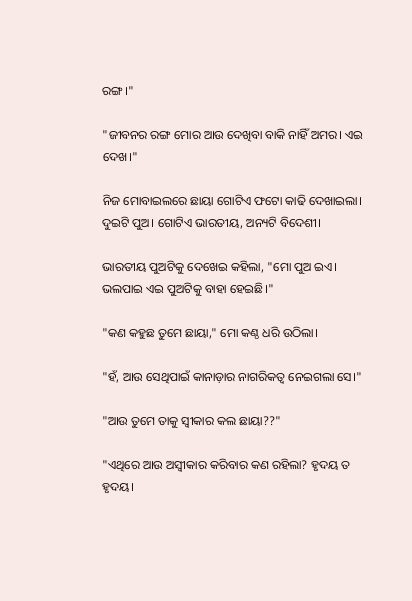ରଙ୍ଗ।"

"ଜୀବନର ରଙ୍ଗ ମୋର ଆଉ ଦେଖିବା ବାକି ନାହିଁ ଅମର। ଏଇ ଦେଖ।"

ନିଜ ମୋବାଇଲରେ ଛାୟା ଗୋଟିଏ ଫଟୋ କାଢି ଦେଖାଇଲା। ଦୁଇଟି ପୁଅ। ଗୋଟିଏ ଭାରତୀୟ, ଅନ୍ୟଟି ବିଦେଶୀ।

ଭାରତୀୟ ପୁଅଟିକୁ ଦେଖେଇ କହିଲା, "ମୋ ପୁଅ ଇଏ। ଭଲପାଇ ଏଇ ପୁଅଟିକୁ ବାହା ହେଇଛି।"

"କଣ କହୁଛ ତୁମେ ଛାୟା," ମୋ କଣ୍ଠ ଧରି ଉଠିଲା।

"ହଁ, ଆଉ ସେଥିପାଇଁ କାନାଡ଼ାର ନାଗରିକତ୍ୱ ନେଇଗଲା ସେ।"

"ଆଉ ତୁମେ ତାକୁ ସ୍ୱୀକାର କଲ ଛାୟା??"

"ଏଥିରେ ଆଉ ଅସ୍ଵୀକାର କରିବାର କଣ ରହିଲା? ହୃଦୟ ତ ହୃଦୟ।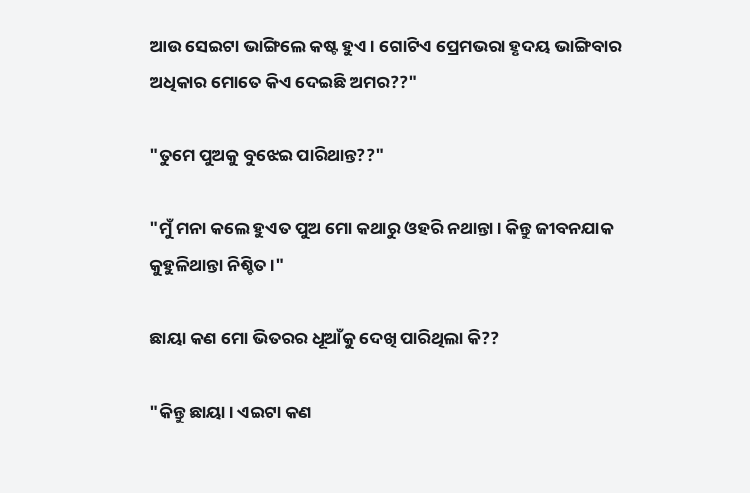ଆଉ ସେଇଟା ଭାଙ୍ଗିଲେ କଷ୍ଟ ହୁଏ। ଗୋଟିଏ ପ୍ରେମଭରା ହୃଦୟ ଭାଙ୍ଗିବାର ଅଧିକାର ମୋତେ କିଏ ଦେଇଛି ଅମର??"

"ତୁମେ ପୁଅକୁ ବୁଝେଇ ପାରିଥାନ୍ତ??"

"ମୁଁ ମନା କଲେ ହୁଏତ ପୁଅ ମୋ କଥାରୁ ଓହରି ନଥାନ୍ତା। କିନ୍ତୁ ଜୀବନଯାକ କୁହୁଳିଥାନ୍ତା ନିଶ୍ଚିତ।"

ଛାୟା କଣ ମୋ ଭିତରର ଧୂଆଁକୁ ଦେଖି ପାରିଥିଲା କି??

"କିନ୍ତୁ ଛାୟା। ଏଇଟା କଣ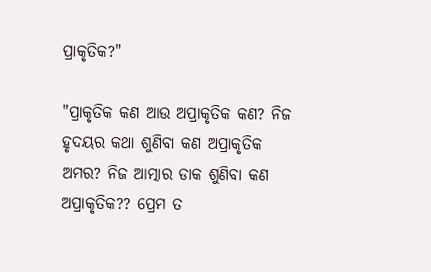ପ୍ରାକୃତିକ?"

"ପ୍ରାକୃତିକ କଣ ଆଉ ଅପ୍ରାକୃତିକ କଣ? ନିଜ ହୃଦୟର କଥା ଶୁଣିବା କଣ ଅପ୍ରାକୃତିକ ଅମର? ନିଜ ଆତ୍ମାର ଡାକ ଶୁଣିବା କଣ ଅପ୍ରାକୃତିକ?? ପ୍ରେମ ତ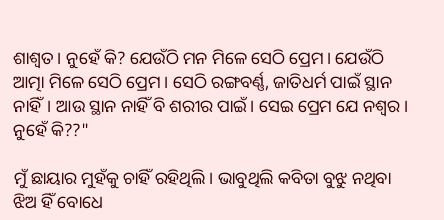ଶାଶ୍ୱତ। ନୁହେଁ କି? ଯେଉଁଠି ମନ ମିଳେ ସେଠି ପ୍ରେମ। ଯେଉଁଠି ଆତ୍ମା ମିଳେ ସେଠି ପ୍ରେମ। ସେଠି ରଙ୍ଗବର୍ଣ୍ଣ, ଜାତିଧର୍ମ ପାଇଁ ସ୍ଥାନ ନାହିଁ। ଆଉ ସ୍ଥାନ ନାହିଁ ବି ଶରୀର ପାଇଁ। ସେଇ ପ୍ରେମ ଯେ ନଶ୍ୱର। ନୁହେଁ କି??"

ମୁଁ ଛାୟାର ମୁହଁକୁ ଚାହିଁ ରହିଥିଲି। ଭାବୁଥିଲି କବିତା ବୁଝୁ ନଥିବା ଝିଅ ହିଁ ବୋଧେ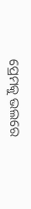ପ୍ରେମକୁ ଭଲରେ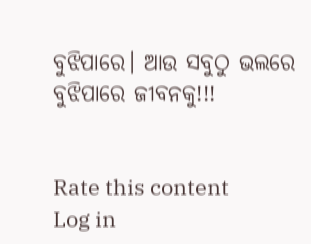ବୁଝିପାରେ। ଆଉ ସବୁଠୁ ଭଲରେ ବୁଝିପାରେ ଜୀବନକୁ!!!


Rate this content
Log in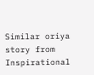Similar oriya story from Inspirational